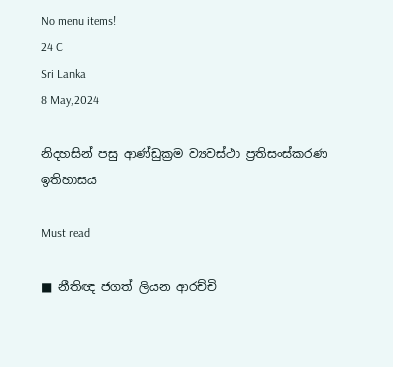No menu items!
24 C
Sri Lanka
8 May,2024

නිදහසින් පසු ආණ්ඩුක්‍රම ව්‍යවස්ථා ප්‍රතිසංස්කරණ ඉතිහාසය

Must read

■ නීතිඥ ජගත් ලියන ආරච්චි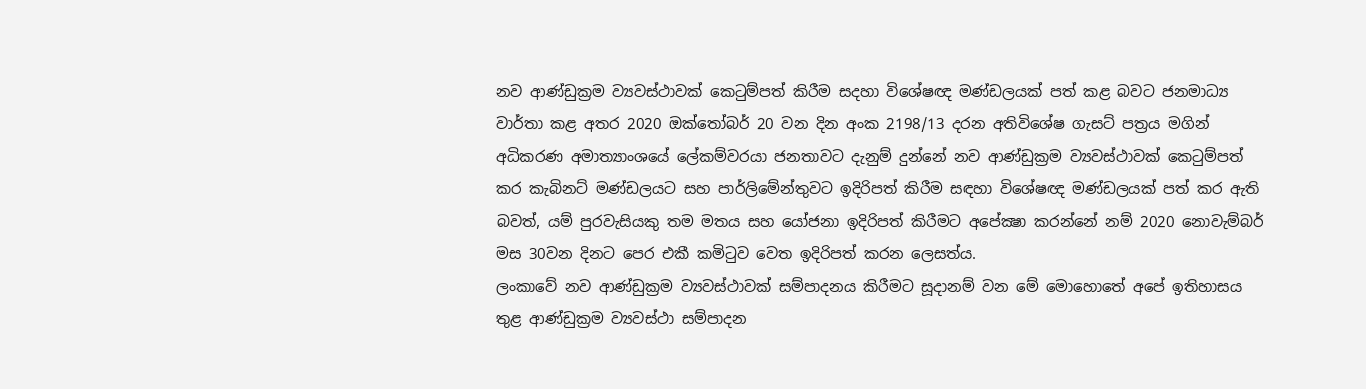නව ආණ්ඩුක්‍රම ව්‍යවස්ථාවක් කෙටුම්පත් කිරීම සදහා විශේෂඥ මණ්ඩලයක් පත් කළ බවට ජනමාධ්‍ය වාර්තා කළ අතර 2020 ඔක්තෝබර් 20 වන දින අංක 2198/13 දරන අතිවිශේෂ ගැසට් පත්‍රය මගින් අධිකරණ අමාත්‍යාංශයේ ලේකම්වරයා ජනතාවට දැනුම් දුන්නේ නව ආණ්ඩුක්‍රම ව්‍යවස්ථාවක් කෙටුම්පත් කර කැබිනට් මණ්ඩලයට සහ පාර්ලිමේන්තුවට ඉදිරිපත් කිරීම සඳහා විශේෂඥ මණ්ඩලයක් පත් කර ඇති බවත්, යම් පුරවැසියකු තම මතය සහ යෝජනා ඉදිරිපත් කිරීමට අපේක්‍ෂා කරන්නේ නම් 2020 නොවැම්බර් මස 30වන දිනට පෙර එකී කමිටුව වෙත ඉදිරිපත් කරන ලෙසත්ය.
ලංකාවේ නව ආණ්ඩුක්‍රම ව්‍යවස්ථාවක් සම්පාදනය කිරීමට සූදානම් වන මේ මොහොතේ අපේ ඉතිහාසය තුළ ආණ්ඩුක්‍රම ව්‍යවස්ථා සම්පාදන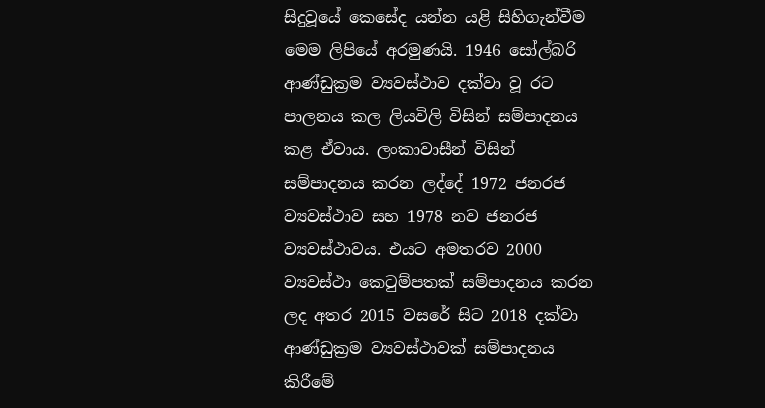සිදුවූයේ කෙසේද යන්න යළි සිහිගැන්වීම මෙම ලිපියේ අරමුණයි. 1946 සෝල්බරි ආණ්ඩුක්‍රම ව්‍යවස්ථාව දක්වා වූ රට පාලනය කල ලියවිලි විසින් සම්පාදනය කළ ඒවාය. ලංකාවාසීන් විසින් සම්පාදනය කරන ලද්දේ 1972 ජනරජ ව්‍යවස්ථාව සහ 1978 නව ජනරජ ව්‍යවස්ථාවය. එයට අමතරව 2000 ව්‍යවස්ථා කෙටුම්පතක් සම්පාදනය කරන ලද අතර 2015 වසරේ සිට 2018 දක්වා ආණ්ඩුක්‍රම ව්‍යවස්ථාවක් සම්පාදනය කිරීමේ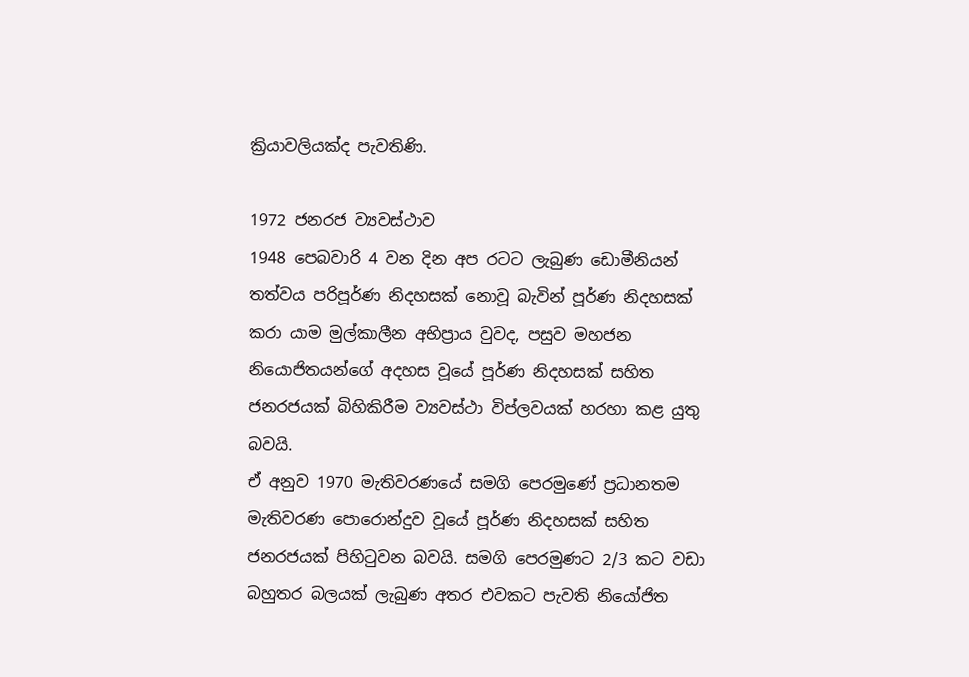ක්‍රියාවලියක්ද පැවතිණි.

1972 ජනරජ ව්‍යවස්ථාව
1948 පෙබවාරි 4 වන දින අප රටට ලැබුණ ඩොමීනියන් තත්වය පරිපූර්ණ නිදහසක් නොවූ බැවින් පූර්ණ නිදහසක් කරා යාම මුල්කාලීන අභිප්‍රාය වුවද, පසුව මහජන නියොජිතයන්ගේ අදහස වූයේ පූර්ණ නිදහසක් සහිත ජනරජයක් බිහිකිරීම ව්‍යවස්ථා විප්ලවයක් හරහා කළ යුතු බවයි.
ඒ අනුව 1970 මැතිවරණයේ සමගි පෙරමුණේ ප්‍රධානතම මැතිවරණ පොරොන්දුව වූයේ පූර්ණ නිදහසක් සහිත ජනරජයක් පිහිටුවන බවයි. සමගි පෙරමුණට 2/3 කට වඩා බහුතර බලයක් ලැබුණ අතර එවකට පැවති නියෝජිත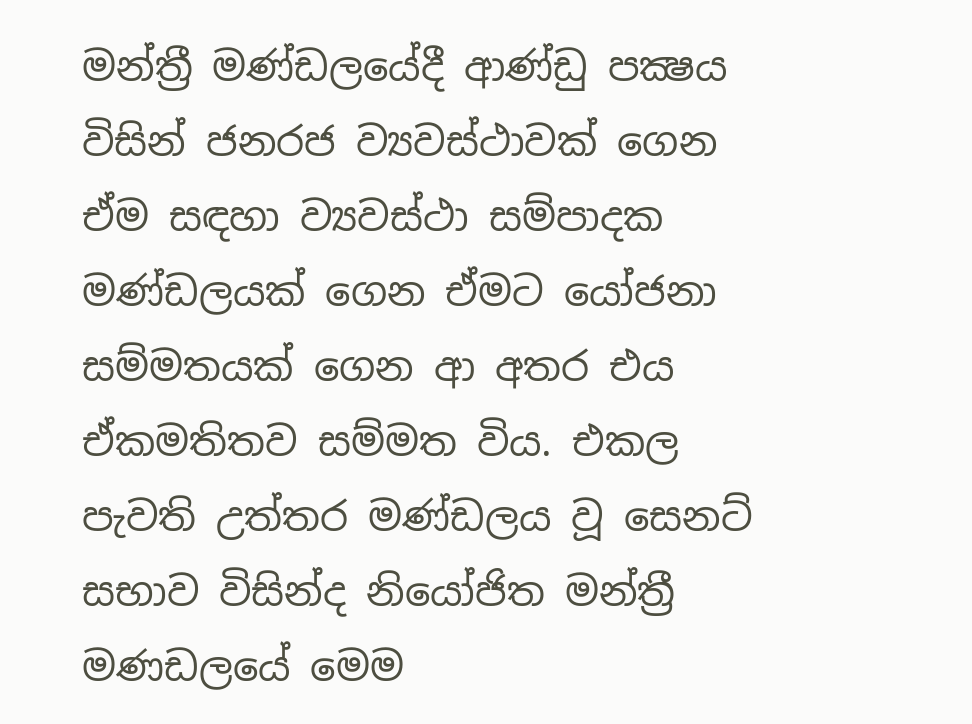මන්ත්‍රී මණ්ඩලයේදී ආණ්ඩු පක්‍ෂය විසින් ජනරජ ව්‍යවස්ථාවක් ගෙන ඒම සඳහා ව්‍යවස්ථා සම්පාදක මණ්ඩලයක් ගෙන ඒමට යෝජනා සම්මතයක් ගෙන ආ අතර එය ඒකමතිතව සම්මත විය. එකල පැවති උත්තර මණ්ඩලය වූ සෙනට් සභාව විසින්ද නියෝජිත මන්ත්‍රී මණඩලයේ මෙම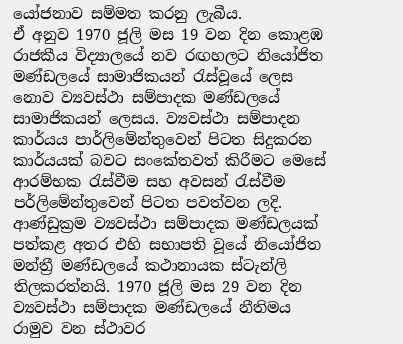යෝජනාව සම්මත කරනු ලැබීය.
ඒ අනුව 1970 ජූලි මස 19 වන දින කොළඹ රාජකීය විද්‍යාලයේ නව රඟහලට නියෝජිත මණ්ඩලයේ සාමාජිකයන් රැස්වූයේ ලෙස නොව ව්‍යවස්ථා සම්පාදක මණ්ඩලයේ සාමාජිකයන් ලෙසය. ව්‍යවස්ථා සම්පාදන කාර්යය පාර්ලිමේන්තුවෙන් පිටත සිදුකරන කාර්යයක් බවට සංකේතවත් කිරීමට මෙසේ ආරම්භක රැස්වීම සහ අවසන් රැස්වීම පර්ලිමේන්තුවෙන් පිටත පවත්වන ලදි.
ආණ්ඩුක්‍රම ව්‍යවස්ථා සම්පාදක මණ්ඩලයක් පත්කළ අතර එහි සභාපති වූයේ නියෝජිත මන්ත්‍රී මණ්ඩලයේ කථානායක ස්ටැන්ලි තිලකරත්නයි. 1970 ජූලි මස 29 වන දින ව්‍යවස්ථා සම්පාදක මණ්ඩලයේ නීතිමය රාමුව වන ස්ථාවර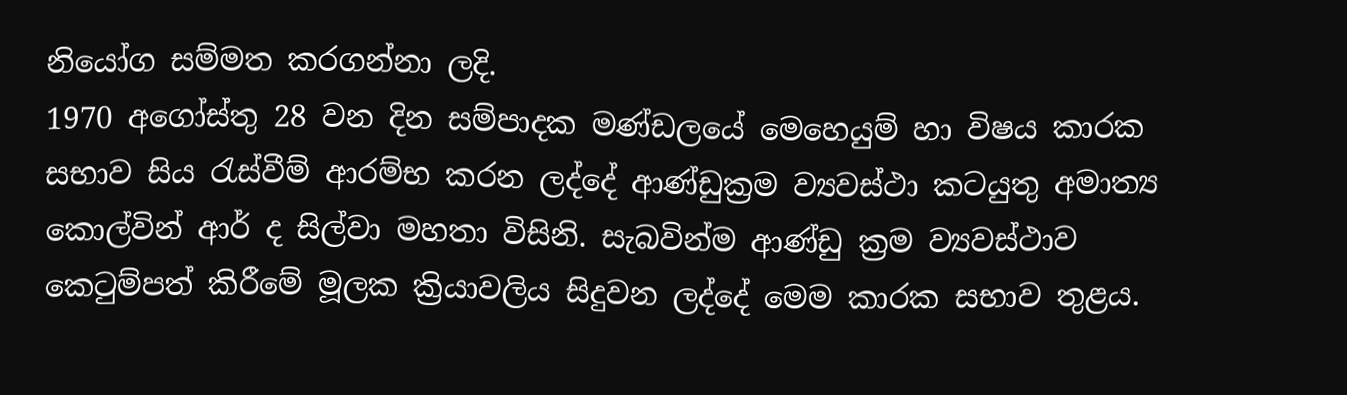නියෝග සම්මත කරගන්නා ලදි.
1970 අගෝස්තු 28 වන දින සම්පාදක මණ්ඩලයේ මෙහෙයුම් හා විෂය කාරක සභාව සිය රැස්වීම් ආරම්භ කරන ලද්දේ ආණ්ඩුක්‍රම ව්‍යවස්ථා කටයුතු අමාත්‍ය කොල්වින් ආර් ද සිල්වා මහතා විසිනි. සැබවින්ම ආණ්ඩු ක්‍රම ව්‍යවස්ථාව කෙටුම්පත් කිරීමේ මූලක ක්‍රියාවලිය සිදුවන ලද්දේ මෙම කාරක සභාව තුළය.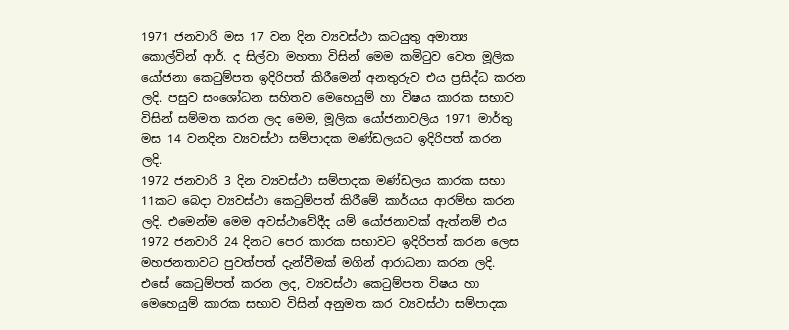1971 ජනවාරි මස 17 වන දින ව්‍යවස්ථා කටයුතු අමාත්‍ය කොල්වින් ආර්. ද සිල්වා මහතා විසින් මෙම කමිටුව වෙත මූලික යෝජනා කෙටුම්පත ඉදිරිපත් කිරීමෙන් අනතුරුව එය ප්‍රසිද්ධ කරන ලදි. පසුව සංශෝධන සහිතව මෙහෙයුම් හා විෂය කාරක සභාව විසින් සම්මත කරන ලද මෙම, මූලික යෝජනාවලිය 1971 මාර්තු මස 14 වනදින ව්‍යවස්ථා සම්පාදක මණ්ඩලයට ඉදිරිපත් කරන ලදි.
1972 ජනවාරි 3 දින ව්‍යවස්ථා සම්පාදක මණ්ඩලය කාරක සභා 11කට බෙදා ව්‍යවස්ථා කෙටුම්පත් කිරීමේ කාර්යය ආරම්භ කරන ලදි. එමෙන්ම මෙම අවස්ථාවේදීද යම් යෝජනාවක් ඇත්නම් එය 1972 ජනවාරි 24 දිනට පෙර කාරක සභාවට ඉදිරිපත් කරන ලෙස මහජනතාවට පුවත්පත් දැන්වීමක් මගින් ආරාධනා කරන ලදි.
එසේ කෙටුම්පත් කරන ලද, ව්‍යවස්ථා කෙටුම්පත විෂය හා මෙහෙයුම් කාරක සභාව විසින් අනුමත කර ව්‍යවස්ථා සම්පාදක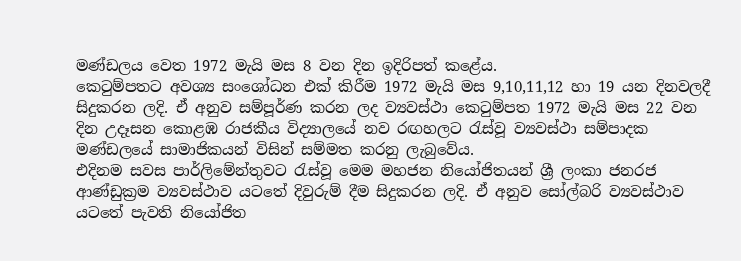මණ්ඩලය වෙත 1972 මැයි මස 8 වන දින ඉදිරිපත් කළේය.
කෙටුම්පතට අවශ්‍ය සංශෝධන එක් කිරීම 1972 මැයි මස 9,10,11,12 හා 19 යන දිනවලදී සිදුකරන ලදි. ඒ අනුව සම්පූර්ණ කරන ලද ව්‍යවස්ථා කෙටුම්පත 1972 මැයි මස 22 වන දින උදෑසන කොළඹ රාජකීය විද්‍යාලයේ නව රඟහලට රැස්වූ ව්‍යවස්ථා සම්පාදක මණ්ඩලයේ සාමාජිකයන් විසින් සම්මත කරනු ලැබුවේය.
එදිනම සවස පාර්ලිමේන්තුවට රැස්වූ මෙම මහජන නියෝජිතයන් ශ්‍රී ලංකා ජනරජ ආණ්ඩුක්‍රම ව්‍යවස්ථාව යටතේ දිවුරුම් දීම සිදුකරන ලදි. ඒ අනුව සෝල්බරි ව්‍යවස්ථාව යටතේ පැවති නියෝජිත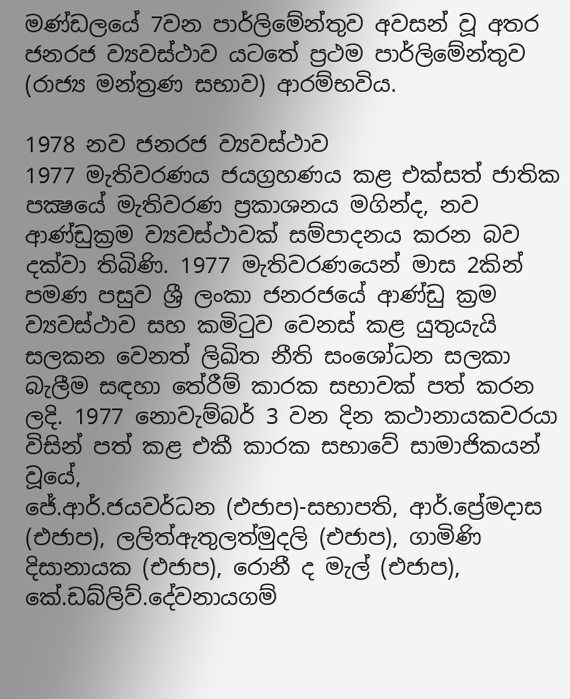මණ්ඩලයේ 7වන පාර්ලිමේන්තුව අවසන් වූ අතර ජනරජ ව්‍යවස්ථාව යටතේ ප්‍රථම පාර්ලිමේන්තුව (රාජ්‍ය මන්ත්‍රණ සභාව) ආරම්භවිය.

1978 නව ජනරජ ව්‍යවස්ථාව
1977 මැතිවරණය ජයග්‍රහණය කළ එක්සත් ජාතික පක්‍ෂයේ මැතිවරණ ප්‍රකාශනය මගින්ද, නව ආණ්ඩුක්‍රම ව්‍යවස්ථාවක් සම්පාදනය කරන බව දක්වා තිබිණි. 1977 මැතිවරණයෙන් මාස 2කින් පමණ පසුව ශ්‍රී ලංකා ජනරජයේ ආණ්ඩු ක්‍රම ව්‍යවස්ථාව සහ කමිටුව වෙනස් කළ යුතුයැයි සලකන වෙනත් ලිඛිත නීති සංශෝධන සලකා බැලීම සඳහා තේරීම් කාරක සභාවක් පත් කරන ලදි. 1977 නොවැම්බර් 3 වන දින කථානායකවරයා විසින් පත් කළ එකී කාරක සභාවේ සාමාජිකයන් වූයේ,
ජේ.ආර්.ජයවර්ධන (එජාප)-සභාපති, ආර්.ප්‍රේමදාස (එජාප), ලලිත්ඇතුලත්මුදලි (එජාප), ගාමිණි දිසානායක (එජාප), රොනී ද මැල් (එජාප), කේ.ඩබ්ලිව්.දේවනායගම්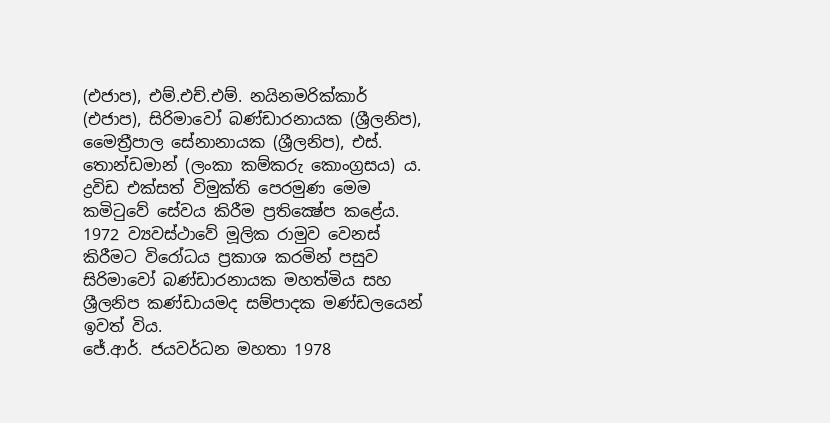(එජාප), එම්.එච්.එම්. නයිනමරික්කාර් (එජාප), සිරිමාවෝ බණ්ඩාරනායක (ශ්‍රීලනිප), මෛත්‍රීපාල සේනානායක (ශ්‍රීලනිප), එස්. තොන්ඩමාන් (ලංකා කම්කරු කොංග්‍රසය) ය.
ද්‍රවිඩ එක්සත් විමුක්ති පෙරමුණ මෙම කමිටුවේ සේවය කිරීම ප්‍රතික්‍ෂේප කළේය. 1972 ව්‍යවස්ථාවේ මූලික රාමුව වෙනස් කිරීමට විරෝධය ප්‍රකාශ කරමින් පසුව සිරිමාවෝ බණ්ඩාරනායක මහත්මිය සහ ශ්‍රීලනිප කණ්ඩායමද සම්පාදක මණ්ඩලයෙන් ඉවත් විය.
ජේ.ආර්. ජයවර්ධන මහතා 1978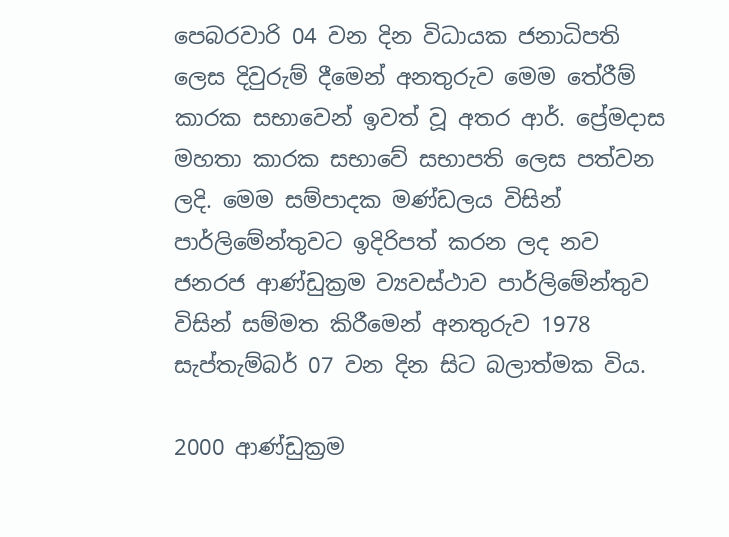පෙබරවාරි 04 වන දින විධායක ජනාධිපති ලෙස දිවුරුම් දීමෙන් අනතුරුව මෙම තේරීම් කාරක සභාවෙන් ඉවත් වූ අතර ආර්. ප්‍රේමදාස මහතා කාරක සභාවේ සභාපති ලෙස පත්වන ලදි. මෙම සම්පාදක මණ්ඩලය විසින් පාර්ලිමේන්තුවට ඉදිරිපත් කරන ලද නව ජනරජ ආණ්ඩුක්‍රම ව්‍යවස්ථාව පාර්ලිමේන්තුව විසින් සම්මත කිරීමෙන් අනතුරුව 1978 සැප්තැම්බර් 07 වන දින සිට බලාත්මක විය.

2000 ආණ්ඩුක්‍රම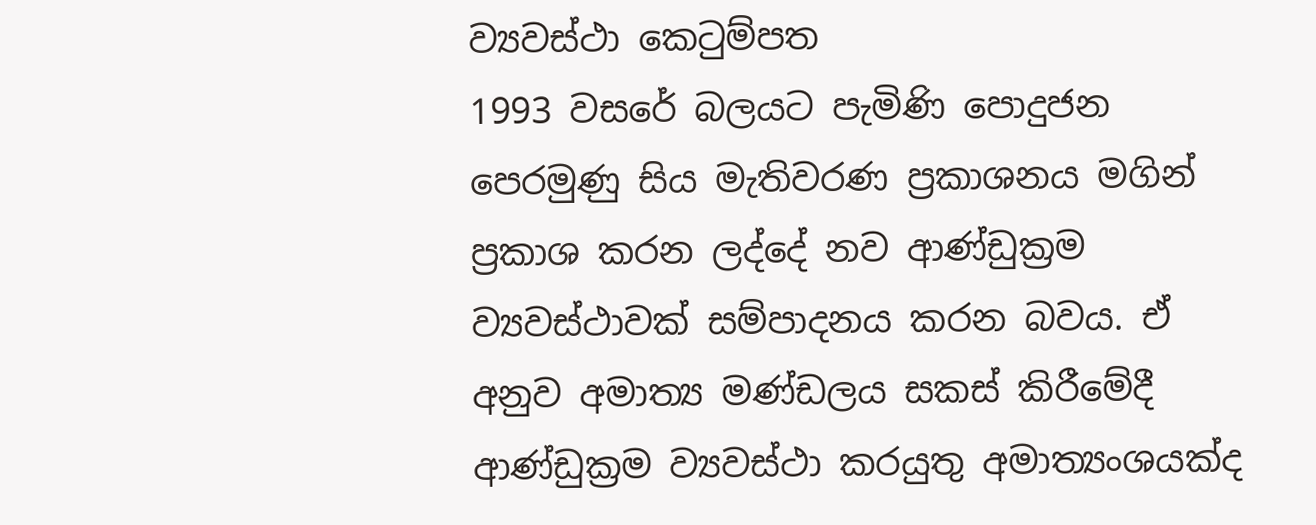ව්‍යවස්ථා කෙටුම්පත
1993 වසරේ බලයට පැමිණි පොදුජන පෙරමුණු සිය මැතිවරණ ප්‍රකාශනය මගින් ප්‍රකාශ කරන ලද්දේ නව ආණ්ඩුක්‍රම ව්‍යවස්ථාවක් සම්පාදනය කරන බවය. ඒ අනුව අමාත්‍ය මණ්ඩලය සකස් කිරීමේදී ආණ්ඩුක්‍රම ව්‍යවස්ථා කරයුතු අමාත්‍යංශයක්ද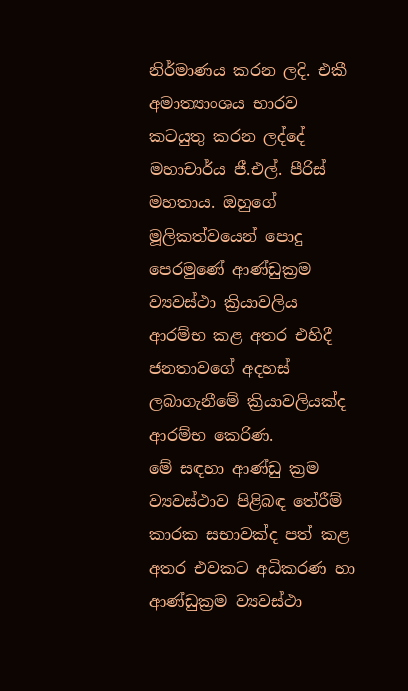නිර්මාණය කරන ලදි. එකී අමාත්‍යාංශය භාරව කටයුතු කරන ලද්දේ මහාචාර්ය ජී.එල්. පීරිස් මහතාය. ඔහුගේ මූලිකත්වයෙන් පොදු පෙරමුණේ ආණ්ඩුක්‍රම ව්‍යවස්ථා ක්‍රියාවලිය ආරම්භ කළ අතර එහිදී ජනතාවගේ අදහස් ලබාගැනීමේ ක්‍රියාවලියක්ද ආරම්භ කෙරිණ.
මේ සඳහා ආණ්ඩු ක්‍රම ව්‍යවස්ථාව පිළිබඳ තේරීම් කාරක සභාවක්ද පත් කළ අතර එවකට අධිකරණ හා ආණ්ඩුක්‍රම ව්‍යවස්ථා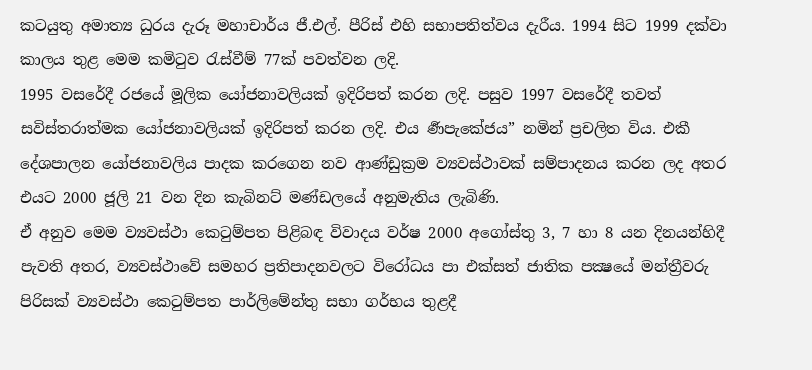කටයුතු අමාත්‍ය ධුරය දැරූ මහාචාර්ය ජී.එල්. පීරිස් එහි සභාපතිත්වය දැරීය. 1994 සිට 1999 දක්වා කාලය තුළ මෙම කමිටුව රැස්වීම් 77ක් පවත්වන ලදි.
1995 වසරේදී රජයේ මූලික යෝජනාවලියක් ඉදිරිපත් කරන ලදි. පසුව 1997 වසරේදී තවත් සවිස්තරාත්මක යෝජනාවලියක් ඉදිරිපත් කරන ලදි. එය ර්‍ණපැකේජය” නමින් ප්‍රචලිත විය. එකී දේශපාලන යෝජනාවලිය පාදක කරගෙන නව ආණ්ඩුක්‍රම ව්‍යවස්ථාවක් සම්පාදනය කරන ලද අතර එයට 2000 ජූලි 21 වන දින කැබිනට් මණ්ඩලයේ අනුමැතිය ලැබිණි.
ඒ අනුව මෙම ව්‍යවස්ථා කෙටුම්පත පිළිබඳ විවාදය වර්ෂ 2000 අගෝස්තු 3, 7 හා 8 යන දිනයන්හිදී පැවති අතර, ව්‍යවස්ථාවේ සමහර ප්‍රතිපාදනවලට විරෝධය පා එක්සත් ජාතික පක්‍ෂයේ මන්ත්‍රීවරු පිරිසක් ව්‍යවස්ථා කෙටුම්පත පාර්ලිමේන්තු සභා ගර්භය තුළදී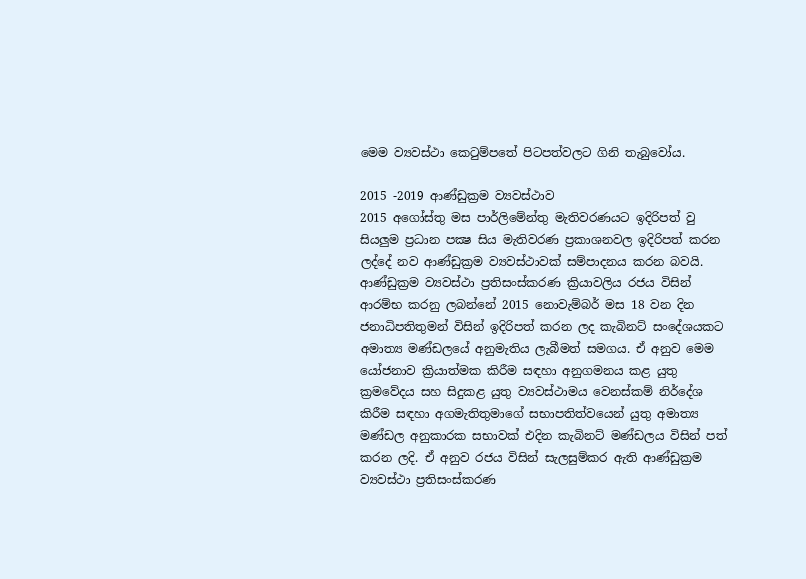මෙම ව්‍යවස්ථා කෙටුම්පතේ පිටපත්වලට ගිනි තැබුවෝය.

2015 -2019 ආණ්ඩුක්‍රම ව්‍යවස්ථාව
2015 අගෝස්තු මස පාර්ලිමේන්තු මැතිවරණයට ඉදිරිපත් වු සියලුම ප්‍රධාන පක්‍ෂ සිය මැතිවරණ ප්‍රකාශනවල ඉදිරිපත් කරන ලද්දේ නව ආණ්ඩුක්‍රම ව්‍යවස්ථාවක් සම්පාදනය කරන බවයි.
ආණ්ඩුක්‍රම ව්‍යවස්ථා ප්‍රතිසංස්කරණ ක්‍රියාවලිය රජය විසින් ආරම්භ කරනු ලබන්නේ 2015 නොවැම්බර් මස 18 වන දින ජනාධිපතිතුමන් විසින් ඉදිරිපත් කරන ලද කැබිනට් සංදේශයකට අමාත්‍ය මණ්ඩලයේ අනුමැතිය ලැබීමත් සමගය. ඒ අනුව මෙම යෝජනාව ක්‍රියාත්මක කිරීම සඳහා අනුගමනය කළ යුතු ක්‍රමවේදය සහ සිදුකළ යුතු ව්‍යවස්ථාමය වෙනස්කම් නිර්දේශ කිරීම සඳහා අගමැතිතුමාගේ සභාපතිත්වයෙන් යුතු අමාත්‍ය මණ්ඩල අනුකාරක සභාවක් එදින කැබිනට් මණ්ඩලය විසින් පත් කරන ලදි. ඒ අනුව රජය විසින් සැලසුම්කර ඇති ආණ්ඩුක්‍රම ව්‍යවස්ථා ප්‍රතිසංස්කරණ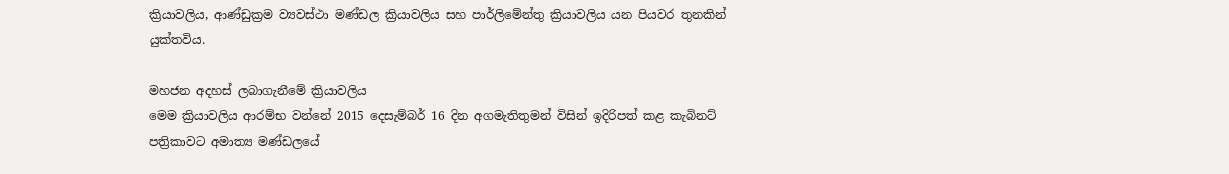ක්‍රියාවලිය, ආණ්ඩුක්‍රම ව්‍යවස්ථා මණ්ඩල ක්‍රියාවලිය සහ පාර්ලිමේන්තු ක්‍රියාවලිය යන පියවර තුනකින් යුක්තවිය.

මහජන අදහස් ලබාගැනීමේ ක්‍රියාවලිය
මෙම ක්‍රියාවලිය ආරම්භ වන්නේ 2015 දෙසැම්බර් 16 දින අගමැතිතුමන් විසින් ඉදිරිපත් කළ කැබිනට් පත්‍රිකාවට අමාත්‍ය මණ්ඩලයේ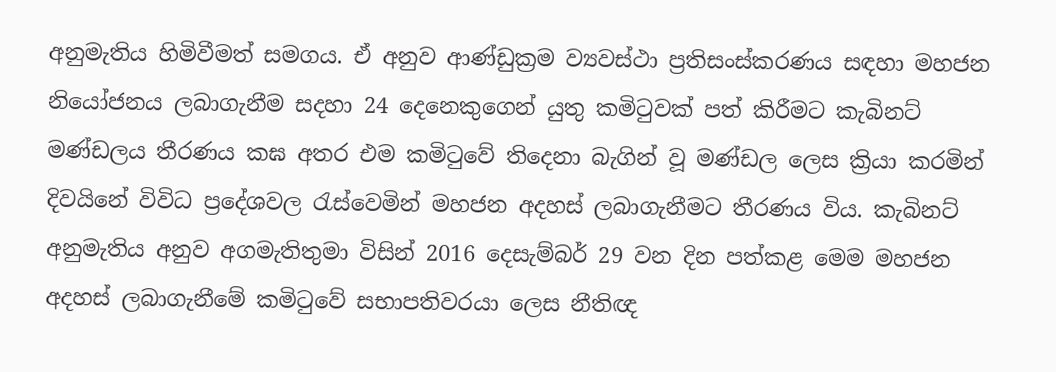අනුමැතිය හිමිවීමත් සමගය. ඒ අනුව ආණ්ඩුක්‍රම ව්‍යවස්ථා ප්‍රතිසංස්කරණය සඳහා මහජන නියෝජනය ලබාගැනීම සදහා 24 දෙනෙකුගෙන් යුතු කමිටුවක් පත් කිරීමට කැබිනට් මණ්ඩලය තීරණය කඝ අතර එම කමිටුවේ තිදෙනා බැගින් වූ මණ්ඩල ලෙස ක්‍රියා කරමින් දිවයිනේ විවිධ ප්‍රදේශවල රැස්වෙමින් මහජන අදහස් ලබාගැනීමට තීරණය විය. කැබිනට් අනුමැතිය අනුව අගමැතිතුමා විසින් 2016 දෙසැම්බර් 29 වන දින පත්කළ මෙම මහජන අදහස් ලබාගැනීමේ කමිටුවේ සභාපතිවරයා ලෙස නීතිඥ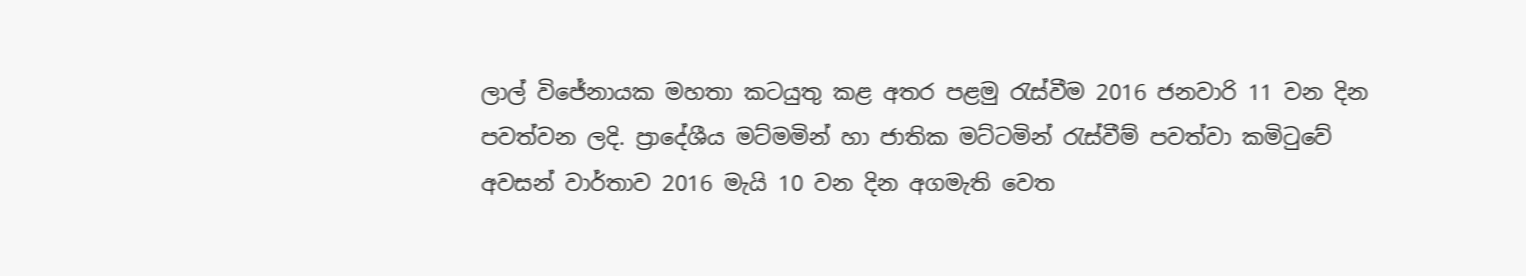ලාල් විජේනායක මහතා කටයුතු කළ අතර පළමු රැස්වීම 2016 ජනවාරි 11 වන දින පවත්වන ලදි. ප්‍රාදේශීය මට්මමින් හා ජාතික මට්ටමින් රැස්වීම් පවත්වා කමිටුවේ අවසන් වාර්තාව 2016 මැයි 10 වන දින අගමැති වෙත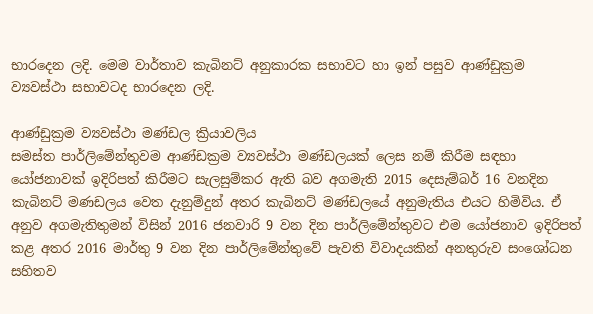භාරදෙන ලදි. මෙම වාර්තාව කැබිනට් අනුකාරක සභාවට හා ඉන් පසුව ආණ්ඩුක්‍රම ව්‍යවස්ථා සභාවටද භාරදෙන ලදි.

ආණ්ඩුක්‍රම ව්‍යවස්ථා මණ්ඩල ක්‍රියාවලිය
සමස්ත පාර්ලිමේන්තුවම ආණ්ඩක්‍රම ව්‍යවස්ථා මණ්ඩලයක් ලෙස නම් කිරීම සඳහා යෝජනාවක් ඉදිරිපත් කිරීමට සැලසුම්කර ඇති බව අගමැති 2015 දෙසැම්බර් 16 වනදින කැබිනට් මණඩලය වෙත දැනුම්දුන් අතර කැබිනට් මණ්ඩලයේ අනුමැතිය එයට හිමිවිය. ඒ අනුව අගමැතිතුමන් විසින් 2016 ජනවාරි 9 වන දින පාර්ලිමේන්තුවට එම යෝජනාව ඉදිරිපත් කළ අතර 2016 මාර්තු 9 වන දින පාර්ලිමේන්තුවේ පැවති විවාදයකින් අනතුරුව සංශෝධන සහිතව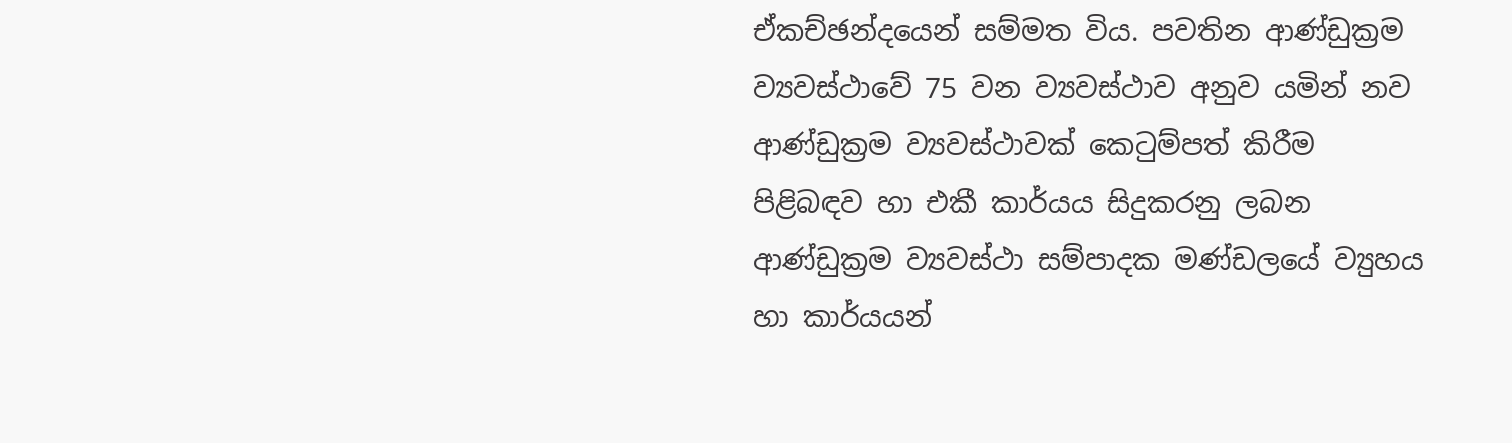ඒකච්ඡන්දයෙන් සම්මත විය. පවතින ආණ්ඩුක්‍රම ව්‍යවස්ථාවේ 75 වන ව්‍යවස්ථාව අනුව යමින් නව ආණ්ඩුක්‍රම ව්‍යවස්ථාවක් කෙටුම්පත් කිරීම පිළිබඳව හා එකී කාර්යය සිදුකරනු ලබන ආණ්ඩුක්‍රම ව්‍යවස්ථා සම්පාදක මණ්ඩලයේ ව්‍යුහය හා කාර්යයන්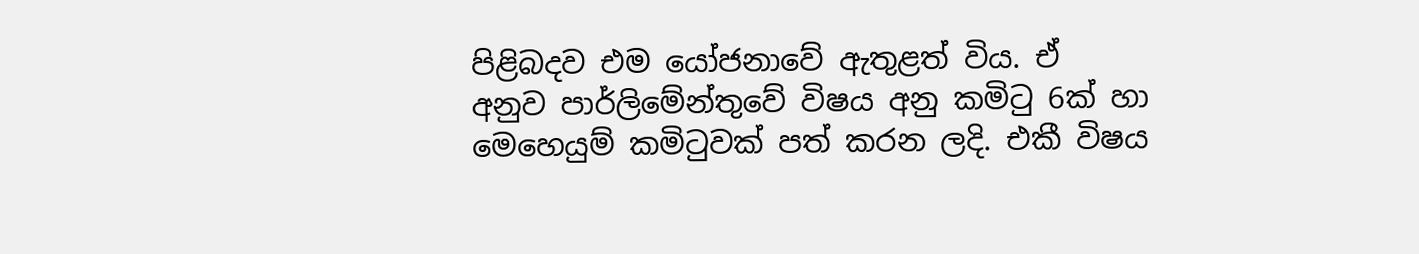පිළිබදව එම යෝජනාවේ ඇතුළත් විය. ඒ අනුව පාර්ලිමේන්තුවේ විෂය අනු කමිටු 6ක් හා මෙහෙයුම් කමිටුවක් පත් කරන ලදි. එකී විෂය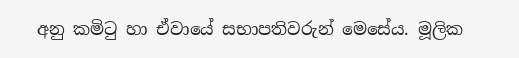අනු කමිටු හා ඒවායේ සභාපතිවරුන් මෙසේය. මූලික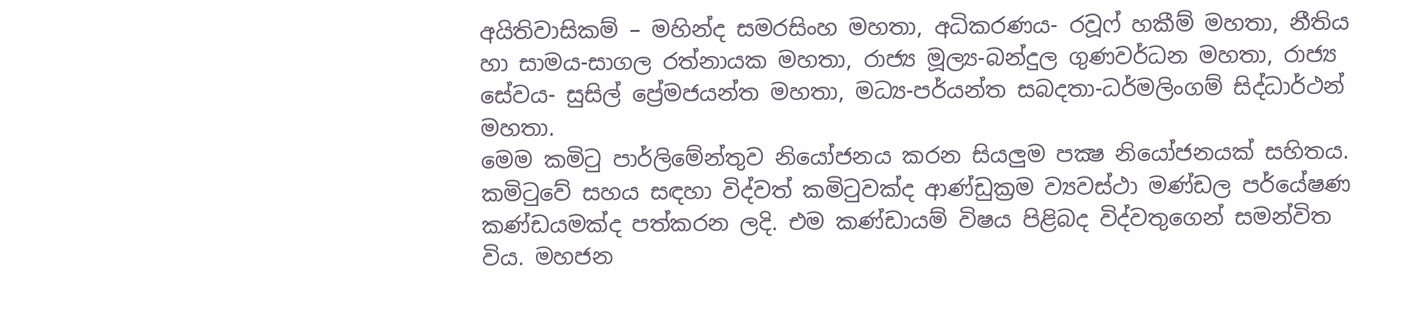අයිතිවාසිකම් – මහින්ද සමරසිංහ මහතා, අධිකරණය- රවූෆ් හකීම් මහතා, නීතිය හා සාමය-සාගල රත්නායක මහතා, රාජ්‍ය මූල්‍ය-බන්දුල ගුණවර්ධන මහතා, රාජ්‍ය සේවය- සුසිල් ප්‍රේමජයන්ත මහතා, මධ්‍ය-පර්යන්ත සබදතා-ධර්මලිංගම් සිද්ධාර්ථන් මහතා.
මෙම කමිටු පාර්ලිමේන්තුව නියෝජනය කරන සියලුම පක්‍ෂ නියෝජනයක් සහිතය. කමිටුවේ සහය සඳහා විද්වත් කමිටුවක්ද ආණ්ඩුක්‍රම ව්‍යවස්ථා මණ්ඩල පර්යේෂණ කණ්ඩයමක්ද පත්කරන ලදි. එම කණ්ඩායම් විෂය පිළිබද විද්වතුගෙන් සමන්විත විය. මහජන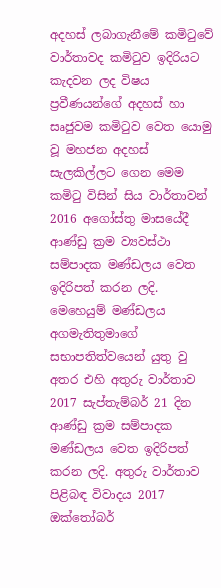අදහස් ලබාගැනීමේ කමිටුවේ වාර්තාවද කමිටුව ඉදිරියට කැදවන ලද විෂය ප්‍රවීණයන්ගේ අදහස් හා සෘජුවම කමිටුව වෙත යොමු වූ මහජන අදහස් සැලකිල්ලට ගෙන මෙම කමිටු විසින් සිය වාර්තාවන් 2016 අගෝස්තු මාසයේදී ආණ්ඩු ක්‍රම ව්‍යවස්ථා සම්පාදක මණ්ඩලය වෙත ඉදිරිපත් කරන ලදි.
මෙහෙයුම් මණ්ඩලය අගමැතිතුමාගේ සභාපතිත්වයෙන් යුතු වු අතර එහි අතුරු වාර්තාව 2017 සැප්තැම්බර් 21 දින ආණ්ඩු ක්‍රම සම්පාදක මණ්ඩලය වෙත ඉදිරිපත් කරන ලදි. අතුරු වාර්තාව පිළිබඳ විවාදය 2017 ඔක්තෝබර්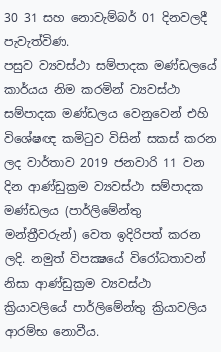30 31 සහ නොවැම්බර් 01 දිනවලදී පැවැත්විණ.
පසුව ව්‍යවස්ථා සම්පාදක මණ්ඩලයේ කාර්යය නිම කරමින් ව්‍යවස්ථා සම්පාදක මණ්ඩලය වෙනුවෙන් එහි විශේෂඥ කමිටුව විසින් සකස් කරන ලද වාර්තාව 2019 ජනවාරි 11 වන දින ආණ්ඩුක්‍රම ව්‍යවස්ථා සම්පාදක මණ්ඩලය (පාර්ලිමේන්තු මන්ත්‍රීවරුන්) වෙත ඉදිරිපත් කරන ලදි. නමුත් විපක්‍ෂයේ විරෝධතාවන් නිසා ආණ්ඩුක්‍රම ව්‍යවස්ථා ක්‍රියාවලියේ පාර්ලිමේන්තු ක්‍රියාවලිය ආරම්භ නොවීය.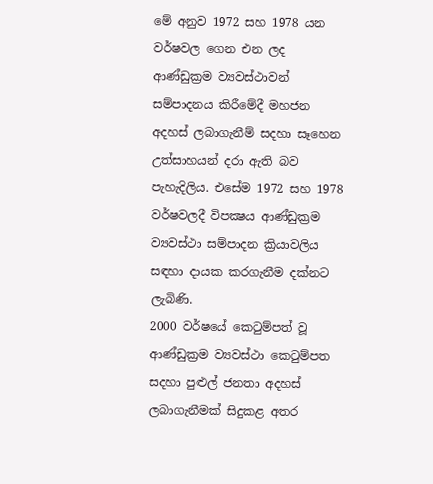මේ අනුව 1972 සහ 1978 යන වර්ෂවල ගෙන එන ලද ආණ්ඩුක්‍රම ව්‍යවස්ථාවන් සම්පාදනය කිරීමේදී මහජන අදහස් ලබාගැනීම් සදහා සෑහෙන උත්සාහයන් දරා ඇති බව පැහැදිලිය. එසේම 1972 සහ 1978 වර්ෂවලදී විපක්‍ෂය ආණ්ඩුක්‍රම ව්‍යවස්ථා සම්පාදන ක්‍රියාවලිය සඳහා දායක කරගැනීම දක්නට ලැබිණි.
2000 වර්ෂයේ කෙටුම්පත් වූ ආණ්ඩුක්‍රම ව්‍යවස්ථා කෙටුම්පත සදහා පුළුල් ජනතා අදහස් ලබාගැනීමක් සිදුකළ අතර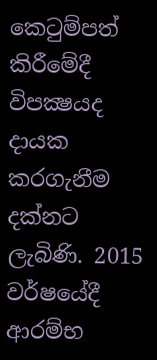කෙටුම්පත් කිරීමේදී විපක්‍ෂයද දායක කරගැනීම දක්නට ලැබිණි. 2015 වර්ෂයේදී ආරම්භ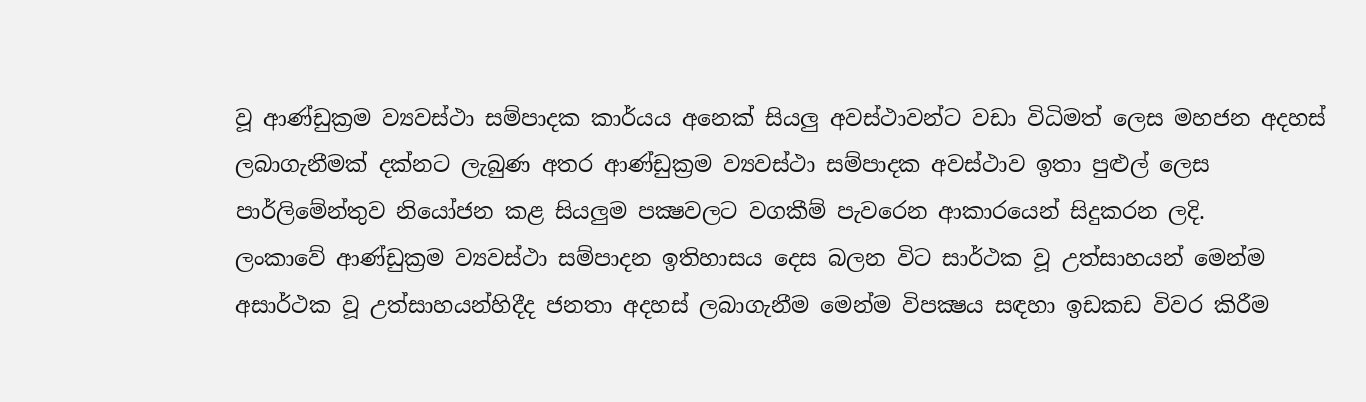වූ ආණ්ඩුක්‍රම ව්‍යවස්ථා සම්පාදක කාර්යය අනෙක් සියලු අවස්ථාවන්ට වඩා විධිමත් ලෙස මහජන අදහස් ලබාගැනීමක් දක්නට ලැබුණ අතර ආණ්ඩුක්‍රම ව්‍යවස්ථා සම්පාදක අවස්ථාව ඉතා පුළුල් ලෙස පාර්ලිමේන්තුව නියෝජන කළ සියලුම පක්‍ෂවලට වගකීම් පැවරෙන ආකාරයෙන් සිදුකරන ලදි.
ලංකාවේ ආණ්ඩුක්‍රම ව්‍යවස්ථා සම්පාදන ඉතිහාසය දෙස බලන විට සාර්ථක වූ උත්සාහයන් මෙන්ම අසාර්ථක වූ උත්සාහයන්හිදීද ජනතා අදහස් ලබාගැනීම මෙන්ම විපක්‍ෂය සඳහා ඉඩකඩ විවර කිරීම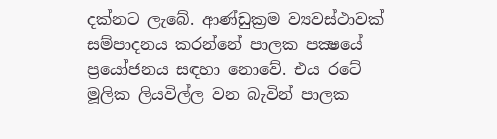දක්නට ලැබේ. ආණ්ඩුක්‍රම ව්‍යවස්ථාවක් සම්පාදනය කරන්නේ පාලක පක්‍ෂයේ ප්‍රයෝජනය සඳහා නොවේ. එය රටේ මූලික ලියවිල්ල වන බැවින් පාලක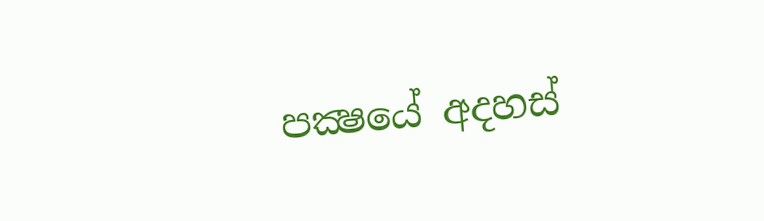පක්‍ෂයේ අදහස්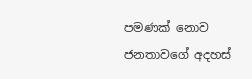පමණක් නොව ජනතාවගේ අදහස්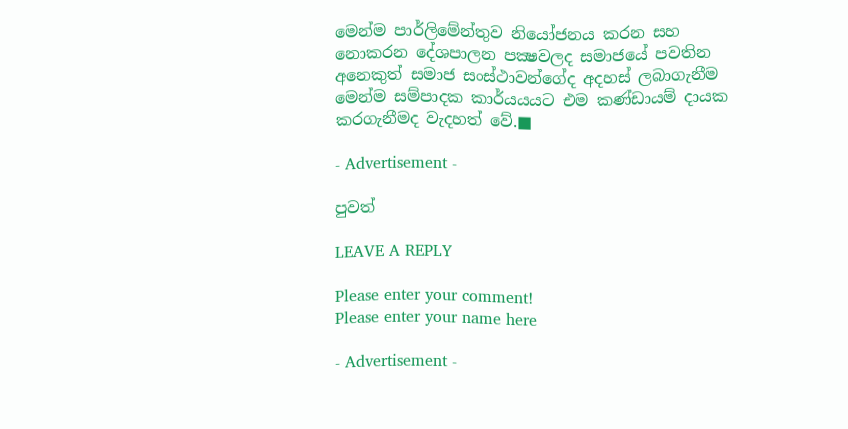මෙන්ම පාර්ලිමේන්තුව නියෝජනය කරන සහ නොකරන දේශපාලන පක්‍ෂවලද සමාජයේ පවතින අනෙකුත් සමාජ සංස්ථාවන්ගේද අදහස් ලබාගැනීම මෙන්ම සම්පාදක කාර්යයයට එම කණ්ඩායම් දායක කරගැනීමද වැදහත් වේ.■

- Advertisement -

පුවත්

LEAVE A REPLY

Please enter your comment!
Please enter your name here

- Advertisement -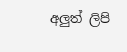අලුත් ලිපි